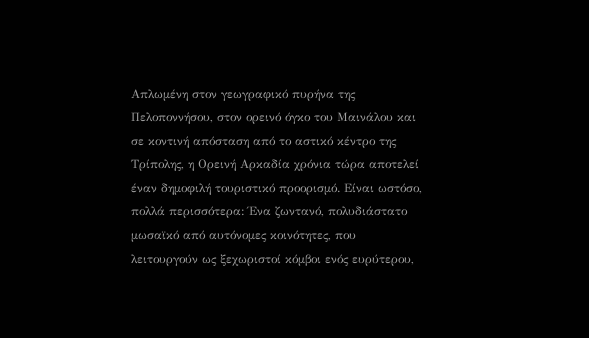Απλωμένη στον γεωγραφικό πυρήνα της Πελοποννήσου, στον ορεινό όγκο του Μαινάλου και σε κοντινή απόσταση από το αστικό κέντρο της Τρίπολης, η Ορεινή Αρκαδία χρόνια τώρα αποτελεί έναν δημοφιλή τουριστικό προορισμό. Είναι ωστόσο, πολλά περισσότερα: Ένα ζωντανό, πολυδιάστατο μωσαϊκό από αυτόνομες κοινότητες, που λειτουργούν ως ξεχωριστοί κόμβοι ενός ευρύτερου,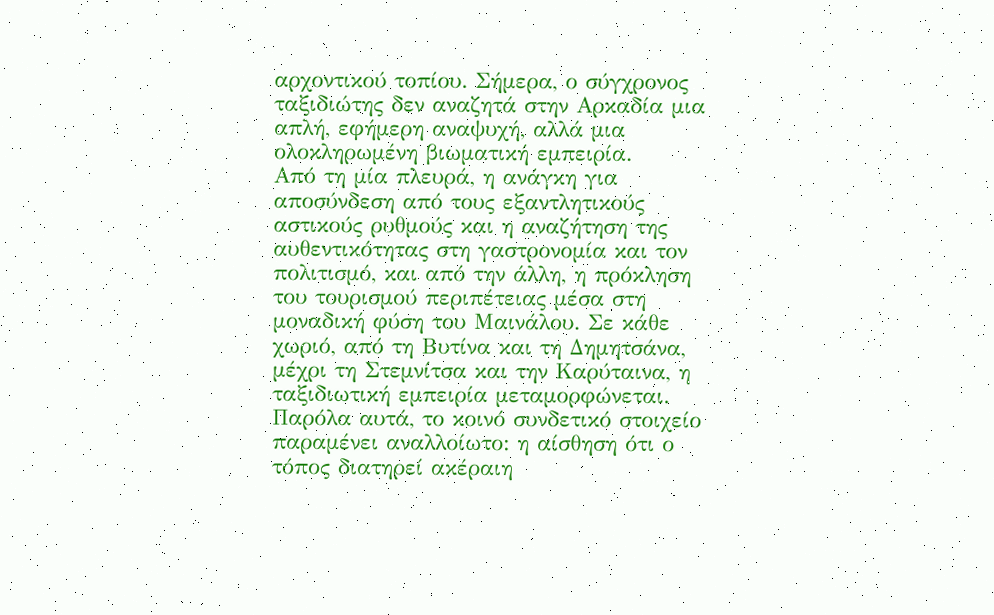αρχοντικού τοπίου. Σήμερα, ο σύγχρονος ταξιδιώτης δεν αναζητά στην Αρκαδία μια απλή, εφήμερη αναψυχή, αλλά μια ολοκληρωμένη βιωματική εμπειρία.
Από τη μία πλευρά, η ανάγκη για αποσύνδεση από τους εξαντλητικούς αστικούς ρυθμούς και η αναζήτηση της αυθεντικότητας στη γαστρονομία και τον πολιτισμό, και από την άλλη, η πρόκληση του τουρισμού περιπέτειας μέσα στη μοναδική φύση του Μαινάλου. Σε κάθε χωριό, από τη Βυτίνα και τη Δημητσάνα, μέχρι τη Στεμνίτσα και την Καρύταινα, η ταξιδιωτική εμπειρία μεταμορφώνεται. Παρόλα αυτά, το κοινό συνδετικό στοιχείο παραμένει αναλλοίωτο: η αίσθηση ότι ο τόπος διατηρεί ακέραιη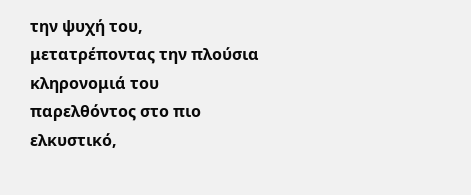την ψυχή του, μετατρέποντας την πλούσια κληρονομιά του παρελθόντος στο πιο ελκυστικό,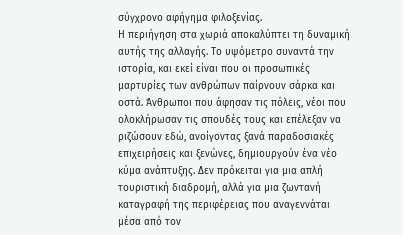σύγχρονο αφήγημα φιλοξενίας.
Η περιήγηση στα χωριά αποκαλύπτει τη δυναμική αυτής της αλλαγής. Tο υψόμετρο συναντά την ιστορία, και εκεί είναι που οι προσωπικές μαρτυρίες των ανθρώπων παίρνουν σάρκα και οστά. Άνθρωποι που άφησαν τις πόλεις, νέοι που ολοκλήρωσαν τις σπουδές τους και επέλεξαν να ριζώσουν εδώ, ανοίγοντας ξανά παραδοσιακές επιχειρήσεις και ξενώνες, δημιουργούν ένα νέο κύμα ανάπτυξης. Δεν πρόκειται για μια απλή τουριστική διαδρομή, αλλά για μια ζωντανή καταγραφή της περιφέρειας που αναγεννάται μέσα από τον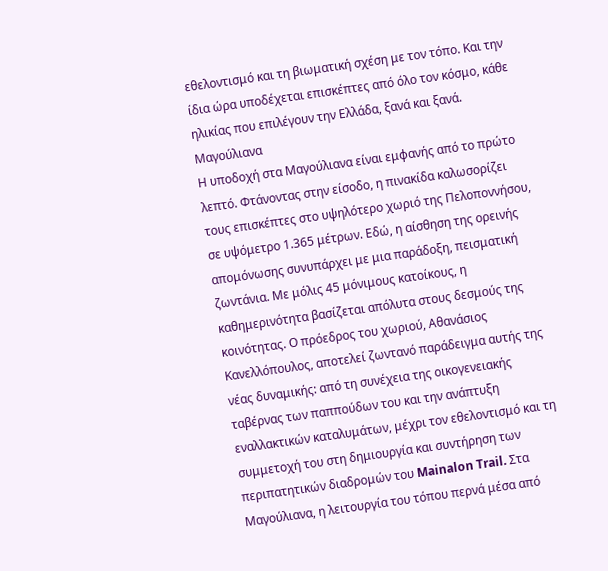εθελοντισμό και τη βιωματική σχέση με τον τόπο. Και την ίδια ώρα υποδέχεται επισκέπτες από όλο τον κόσμο, κάθε ηλικίας που επιλέγουν την Ελλάδα, ξανά και ξανά.
Μαγούλιανα
Η υποδοχή στα Μαγούλιανα είναι εμφανής από το πρώτο λεπτό. Φτάνοντας στην είσοδο, η πινακίδα καλωσορίζει τους επισκέπτες στο υψηλότερο χωριό της Πελοποννήσου, σε υψόμετρο 1.365 μέτρων. Εδώ, η αίσθηση της ορεινής απομόνωσης συνυπάρχει με μια παράδοξη, πεισματική ζωντάνια. Με μόλις 45 μόνιμους κατοίκους, η καθημερινότητα βασίζεται απόλυτα στους δεσμούς της κοινότητας. Ο πρόεδρος του χωριού, Αθανάσιος Κανελλόπουλος, αποτελεί ζωντανό παράδειγμα αυτής της νέας δυναμικής: από τη συνέχεια της οικογενειακής ταβέρνας των παππούδων του και την ανάπτυξη εναλλακτικών καταλυμάτων, μέχρι τον εθελοντισμό και τη συμμετοχή του στη δημιουργία και συντήρηση των περιπατητικών διαδρομών του Mainalon Trail. Στα Μαγούλιανα, η λειτουργία του τόπου περνά μέσα από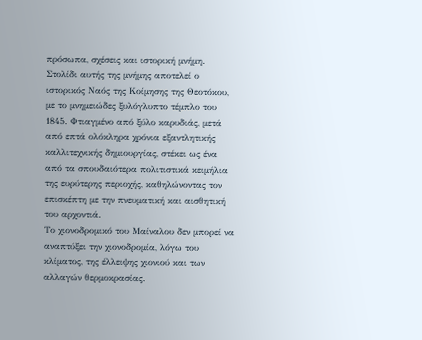πρόσωπα, σχέσεις και ιστορική μνήμη. Στολίδι αυτής της μνήμης αποτελεί ο ιστορικός Ναός της Κοίμησης της Θεοτόκου, με το μνημειώδες ξυλόγλυπτο τέμπλο του 1845. Φτιαγμένο από ξύλο καρυδιάς, μετά από επτά ολόκληρα χρόνια εξαντλητικής καλλιτεχνικής δημιουργίας, στέκει ως ένα από τα σπουδαιότερα πολιτιστικά κειμήλια της ευρύτερης περιοχής, καθηλώνοντας τον επισκέπτη με την πνευματική και αισθητική του αρχοντιά.
Το χιονοδρομικό του Μαίναλου δεν μπορεί να αναπτύξει την χιονοδρομία, λόγω του κλίματος, της έλλειψης χιονιού και των αλλαγών θερμοκρασίας.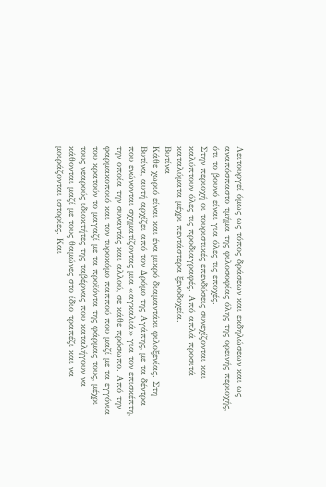Λειτουργεί όμως ως τόπος δράσεων και εκδηλώσεων και ως αναπόσπαστο τμήμα της φιλοσοφίας όλης της ορεινής περιοχής, ότι το βουνό είναι για όλες τις εποχές.
Στην περιοχή οι τουριστικές επενδύσεις συνεχίζονται και καλύπτουν όλες τις προδιαγραφές. Από απλά προσιτά καταλύματα μέχρι πεντάστερα ξενοδοχεία.
Βυτίνα
Κάθε χωριό είναι και ένα μικρό διαμαντάκι φιλοξενίας. Στη Βυτίνα, αυτή αρχίζει από τον Δρόμο της Αγάπης, με τα δέντρα που ενώνονται σχηματίζοντας μια «αγκαλιά» για τον επισκέπτη, την οποία την συναντάς και αλλού, σε κάθε πρόσωπο. Από την φαρμακοποιό και τον τυροκόμο παππού που μαζί με τα εγγόνια του κρατούν το μαγαζί με τα προϊόντα της φάρμας τους, μέχρι τους νεαρούς ιδιοκτήτες της ταβέρνας που καταλήγουν να κάθονται μαζί με τους θαμώνες στο ίδιο τραπέζι και να μοιράζονται ιστορίες. Και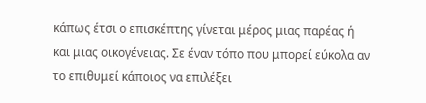κάπως έτσι ο επισκέπτης γίνεται μέρος μιας παρέας ή και μιας οικογένειας. Σε έναν τόπο που μπορεί εύκολα αν το επιθυμεί κάποιος να επιλέξει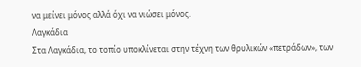να μείνει μόνος αλλά όχι να νιώσει μόνος.
Λαγκάδια
Στα Λαγκάδια, το τοπίο υποκλίνεται στην τέχνη των θρυλικών «πετράδων», των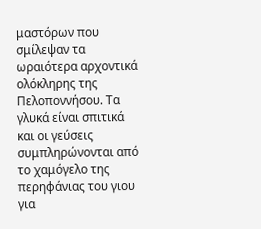μαστόρων που σμίλεψαν τα ωραιότερα αρχοντικά ολόκληρης της Πελοποννήσου. Τα γλυκά είναι σπιτικά και οι γεύσεις συμπληρώνονται από το χαμόγελο της περηφάνιας του γιου για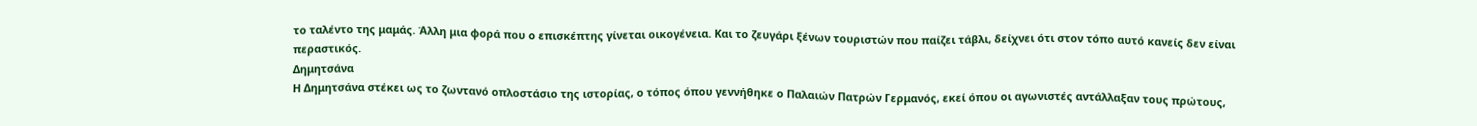το ταλέντο της μαμάς. Άλλη μια φορά που ο επισκέπτης γίνεται οικογένεια. Και το ζευγάρι ξένων τουριστών που παίζει τάβλι, δείχνει ότι στον τόπο αυτό κανείς δεν είναι περαστικός.
Δημητσάνα
Η Δημητσάνα στέκει ως το ζωντανό οπλοστάσιο της ιστορίας, ο τόπος όπου γεννήθηκε ο Παλαιών Πατρών Γερμανός, εκεί όπου οι αγωνιστές αντάλλαξαν τους πρώτους,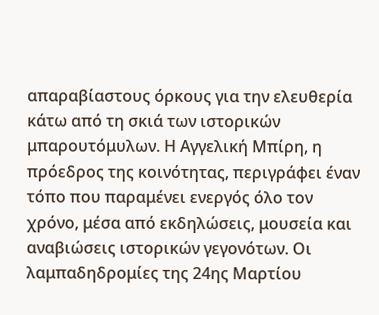απαραβίαστους όρκους για την ελευθερία κάτω από τη σκιά των ιστορικών μπαρουτόμυλων. Η Αγγελική Μπίρη, η πρόεδρος της κοινότητας, περιγράφει έναν τόπο που παραμένει ενεργός όλο τον χρόνο, μέσα από εκδηλώσεις, μουσεία και αναβιώσεις ιστορικών γεγονότων. Οι λαμπαδηδρομίες της 24ης Μαρτίου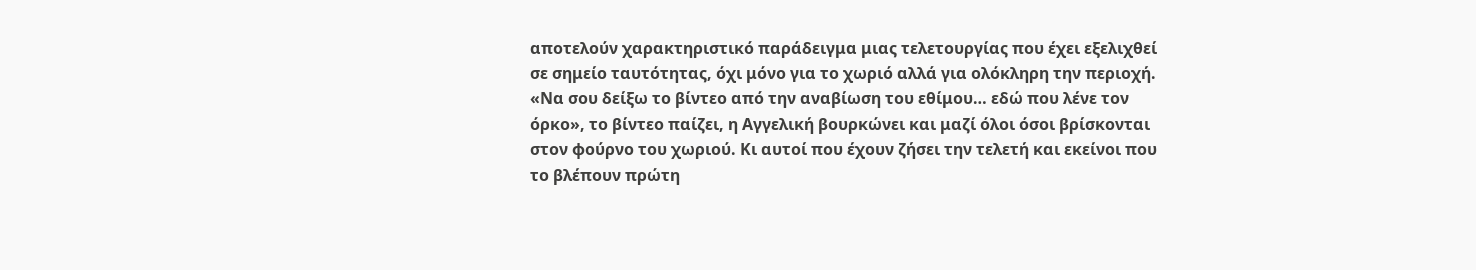αποτελούν χαρακτηριστικό παράδειγμα μιας τελετουργίας που έχει εξελιχθεί σε σημείο ταυτότητας, όχι μόνο για το χωριό αλλά για ολόκληρη την περιοχή.
«Να σου δείξω το βίντεο από την αναβίωση του εθίμου… εδώ που λένε τον όρκο», το βίντεο παίζει, η Αγγελική βουρκώνει και μαζί όλοι όσοι βρίσκονται στον φούρνο του χωριού. Κι αυτοί που έχουν ζήσει την τελετή και εκείνοι που το βλέπουν πρώτη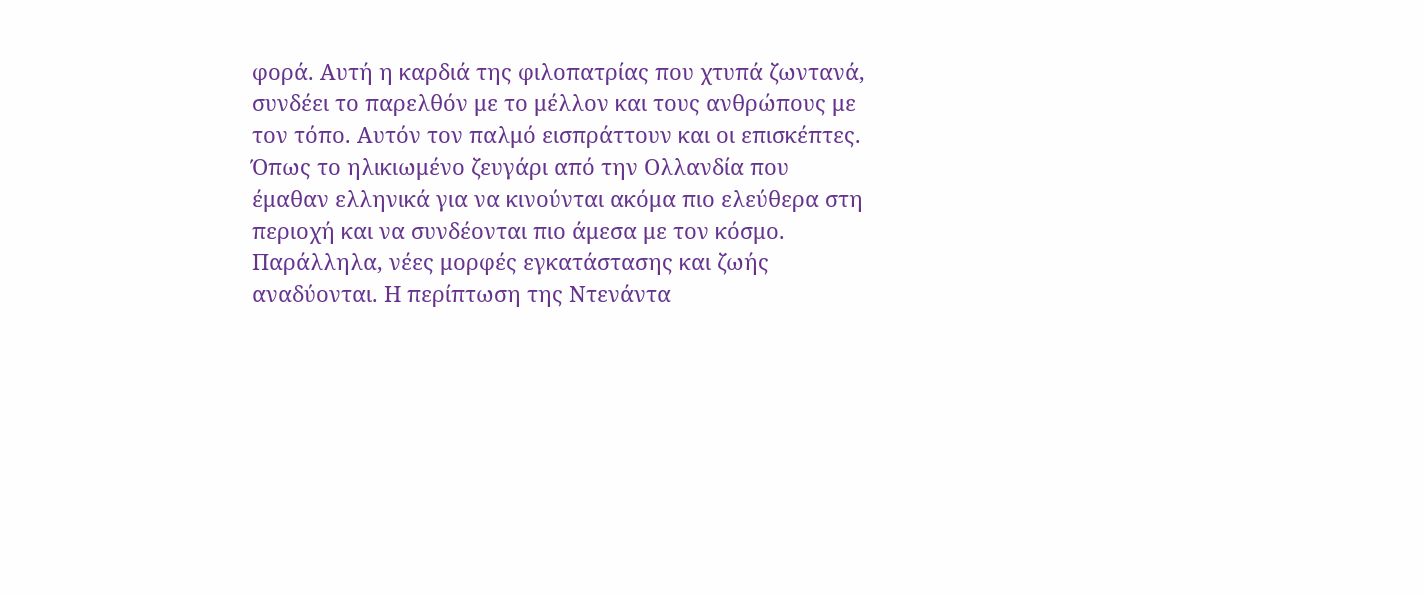φορά. Αυτή η καρδιά της φιλοπατρίας που χτυπά ζωντανά, συνδέει το παρελθόν με το μέλλον και τους ανθρώπους με τον τόπο. Αυτόν τον παλμό εισπράττουν και οι επισκέπτες. Όπως το ηλικιωμένο ζευγάρι από την Ολλανδία που έμαθαν ελληνικά για να κινούνται ακόμα πιο ελεύθερα στη περιοχή και να συνδέονται πιο άμεσα με τον κόσμο.
Παράλληλα, νέες μορφές εγκατάστασης και ζωής αναδύονται. Η περίπτωση της Ντενάντα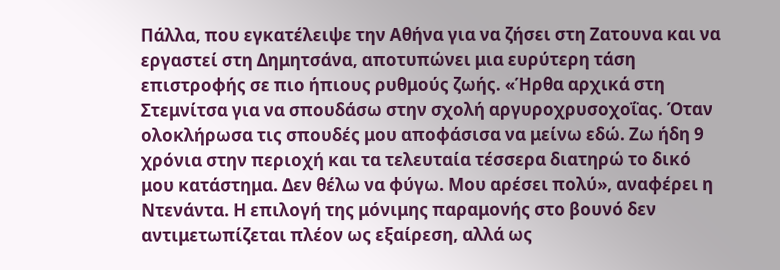Πάλλα, που εγκατέλειψε την Αθήνα για να ζήσει στη Ζατουνα και να εργαστεί στη Δημητσάνα, αποτυπώνει μια ευρύτερη τάση επιστροφής σε πιο ήπιους ρυθμούς ζωής. «Ήρθα αρχικά στη Στεμνίτσα για να σπουδάσω στην σχολή αργυροχρυσοχοΐας. Όταν ολοκλήρωσα τις σπουδές μου αποφάσισα να μείνω εδώ. Ζω ήδη 9 χρόνια στην περιοχή και τα τελευταία τέσσερα διατηρώ το δικό μου κατάστημα. Δεν θέλω να φύγω. Μου αρέσει πολύ», αναφέρει η Ντενάντα. Η επιλογή της μόνιμης παραμονής στο βουνό δεν αντιμετωπίζεται πλέον ως εξαίρεση, αλλά ως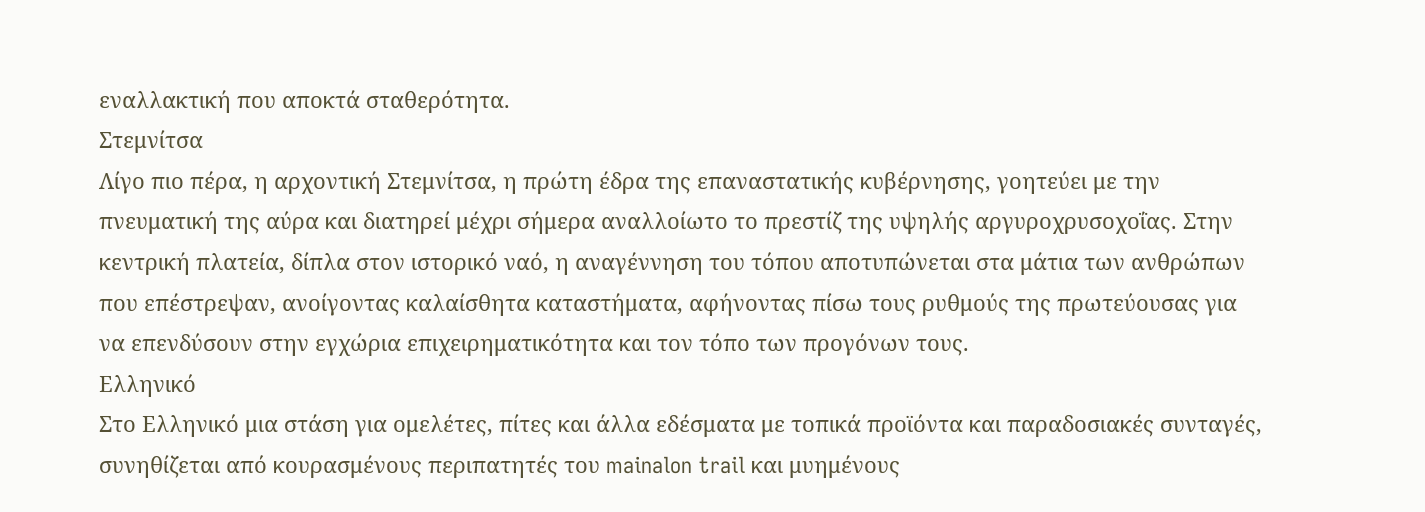εναλλακτική που αποκτά σταθερότητα.
Στεμνίτσα
Λίγο πιο πέρα, η αρχοντική Στεμνίτσα, η πρώτη έδρα της επαναστατικής κυβέρνησης, γοητεύει με την πνευματική της αύρα και διατηρεί μέχρι σήμερα αναλλοίωτο το πρεστίζ της υψηλής αργυροχρυσοχοΐας. Στην κεντρική πλατεία, δίπλα στον ιστορικό ναό, η αναγέννηση του τόπου αποτυπώνεται στα μάτια των ανθρώπων που επέστρεψαν, ανοίγοντας καλαίσθητα καταστήματα, αφήνοντας πίσω τους ρυθμούς της πρωτεύουσας για να επενδύσουν στην εγχώρια επιχειρηματικότητα και τον τόπο των προγόνων τους.
Ελληνικό
Στο Ελληνικό μια στάση για ομελέτες, πίτες και άλλα εδέσματα με τοπικά προϊόντα και παραδοσιακές συνταγές, συνηθίζεται από κουρασμένους περιπατητές του mainalon trail και μυημένους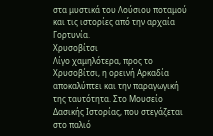στα μυστικά του Λούσιου ποταμού και τις ιστορίες από την αρχαία Γορτυνία.
Χρυσοβίτσι
Λίγο χαμηλότερα, προς το Χρυσοβίτσι, η ορεινή Αρκαδία αποκαλύπτει και την παραγωγική της ταυτότητα. Στο Μουσείο Δασικής Ιστορίας, που στεγάζεται στο παλιό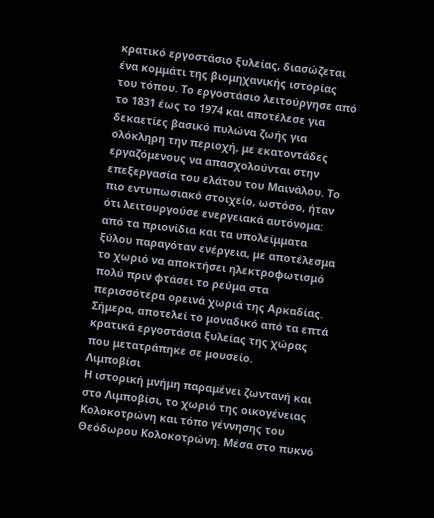κρατικό εργοστάσιο ξυλείας, διασώζεται ένα κομμάτι της βιομηχανικής ιστορίας του τόπου. Το εργοστάσιο λειτούργησε από το 1831 έως το 1974 και αποτέλεσε για δεκαετίες βασικό πυλώνα ζωής για ολόκληρη την περιοχή, με εκατοντάδες εργαζόμενους να απασχολούνται στην επεξεργασία του ελάτου του Μαινάλου. Το πιο εντυπωσιακό στοιχείο, ωστόσο, ήταν ότι λειτουργούσε ενεργειακά αυτόνομα: από τα πριονίδια και τα υπολείμματα ξύλου παραγόταν ενέργεια, με αποτέλεσμα το χωριό να αποκτήσει ηλεκτροφωτισμό πολύ πριν φτάσει το ρεύμα στα περισσότερα ορεινά χωριά της Αρκαδίας. Σήμερα, αποτελεί το μοναδικό από τα επτά κρατικά εργοστάσια ξυλείας της χώρας που μετατράπηκε σε μουσείο.
Λιμποβίσι
Η ιστορική μνήμη παραμένει ζωντανή και στο Λιμποβίσι, το χωριό της οικογένειας Κολοκοτρώνη και τόπο γέννησης του Θεόδωρου Κολοκοτρώνη. Μέσα στο πυκνό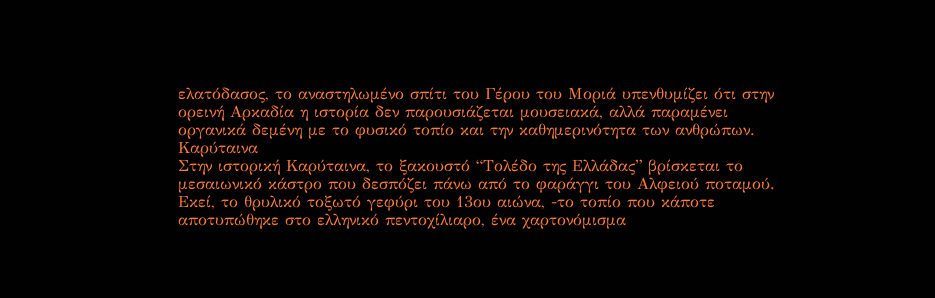ελατόδασος, το αναστηλωμένο σπίτι του Γέρου του Μοριά υπενθυμίζει ότι στην ορεινή Αρκαδία η ιστορία δεν παρουσιάζεται μουσειακά, αλλά παραμένει οργανικά δεμένη με το φυσικό τοπίο και την καθημερινότητα των ανθρώπων.
Καρύταινα
Στην ιστορική Καρύταινα, το ξακουστό “Τολέδο της Ελλάδας” βρίσκεται το μεσαιωνικό κάστρο που δεσπόζει πάνω από το φαράγγι του Αλφειού ποταμού. Εκεί, το θρυλικό τοξωτό γεφύρι του 13ου αιώνα, -το τοπίο που κάποτε αποτυπώθηκε στο ελληνικό πεντοχίλιαρο, ένα χαρτονόμισμα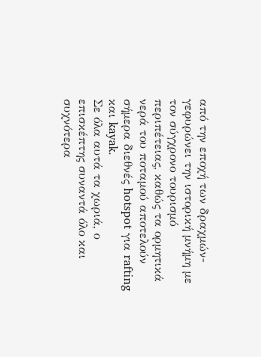από την εποχή των δραχμών- γεφυρώνει την ιστορική μνήμη με τον σύγχρονο τουρισμό περιπέτειας, καθώς τα ορμητικά νερά του ποταμού αποτελούν σήμερα διεθνές hotspot για rafting και kayak.
Σε όλα αυτά τα χωριά, ο επισκέπτης συναντά όλο και συχνότερα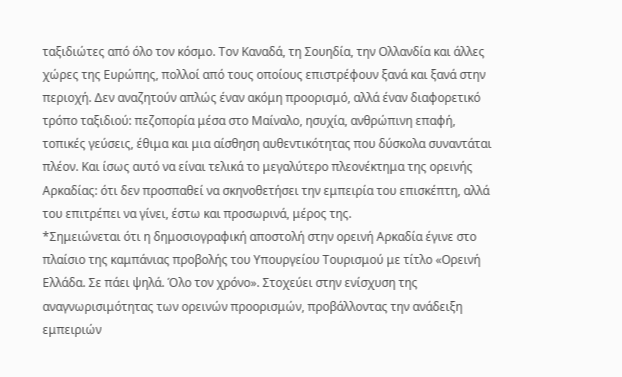ταξιδιώτες από όλο τον κόσμο. Τον Καναδά, τη Σουηδία, την Ολλανδία και άλλες χώρες της Ευρώπης, πολλοί από τους οποίους επιστρέφουν ξανά και ξανά στην περιοχή. Δεν αναζητούν απλώς έναν ακόμη προορισμό, αλλά έναν διαφορετικό τρόπο ταξιδιού: πεζοπορία μέσα στο Μαίναλο, ησυχία, ανθρώπινη επαφή, τοπικές γεύσεις, έθιμα και μια αίσθηση αυθεντικότητας που δύσκολα συναντάται πλέον. Και ίσως αυτό να είναι τελικά το μεγαλύτερο πλεονέκτημα της ορεινής Αρκαδίας: ότι δεν προσπαθεί να σκηνοθετήσει την εμπειρία του επισκέπτη, αλλά του επιτρέπει να γίνει, έστω και προσωρινά, μέρος της.
*Σημειώνεται ότι η δημοσιογραφική αποστολή στην ορεινή Αρκαδία έγινε στο πλαίσιο της καμπάνιας προβολής του Υπουργείου Τουρισμού με τίτλο «Ορεινή Ελλάδα. Σε πάει ψηλά. Όλο τον χρόνο». Στοχεύει στην ενίσχυση της αναγνωρισιμότητας των ορεινών προορισμών, προβάλλοντας την ανάδειξη εμπειριών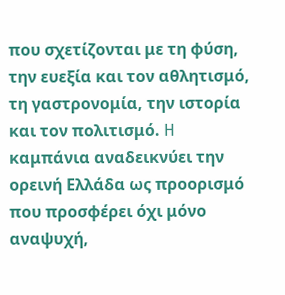που σχετίζονται με τη φύση, την ευεξία και τον αθλητισμό, τη γαστρονομία, την ιστορία και τον πολιτισμό. H καμπάνια αναδεικνύει την ορεινή Ελλάδα ως προορισμό που προσφέρει όχι μόνο αναψυχή,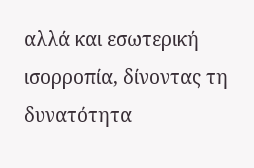αλλά και εσωτερική ισορροπία, δίνοντας τη δυνατότητα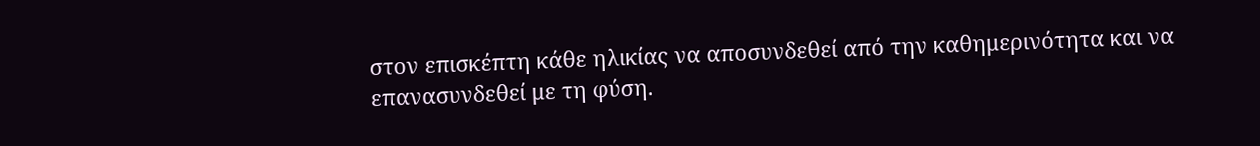στον επισκέπτη κάθε ηλικίας να αποσυνδεθεί από την καθημερινότητα και να επανασυνδεθεί με τη φύση.